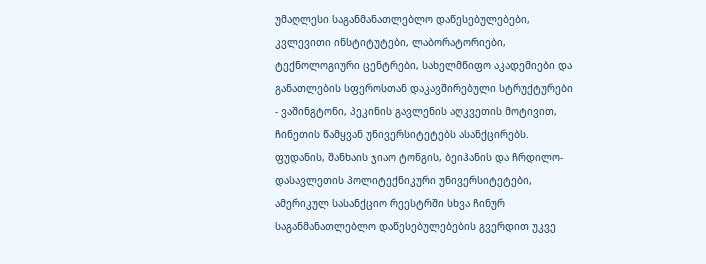უმაღლესი საგანმანათლებლო დაწესებულებები, კვლევითი ინსტიტუტები, ლაბორატორიები, ტექნოლოგიური ცენტრები, სახელმწიფო აკადემიები და განათლების სფეროსთან დაკავშირებული სტრუქტურები - ვაშინგტონი, პეკინის გავლენის აღკვეთის მოტივით, ჩინეთის წამყვან უნივერსიტეტებს ასანქცირებს.
ფუდანის, შანხაის ჯიაო ტონგის, ბეიჰანის და ჩრდილო-დასავლეთის პოლიტექნიკური უნივერსიტეტები, ამერიკულ სასანქციო რეესტრში სხვა ჩინურ საგანმანათლებლო დაწესებულებების გვერდით უკვე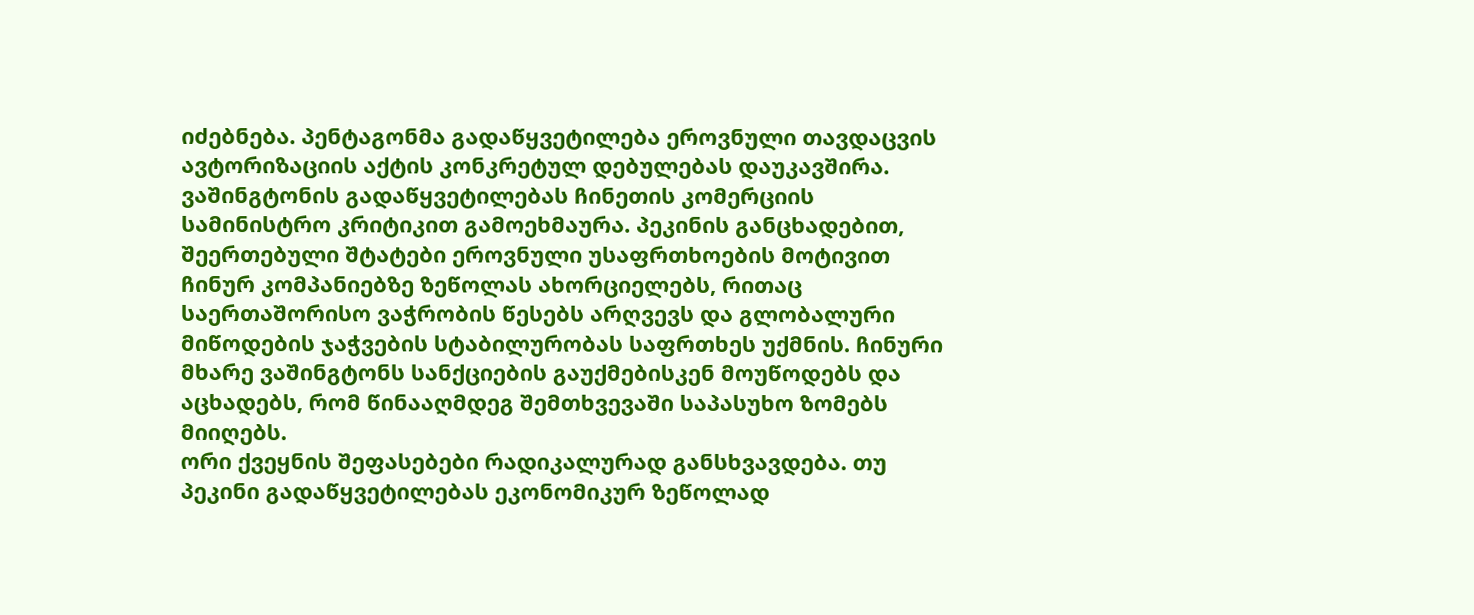იძებნება. პენტაგონმა გადაწყვეტილება ეროვნული თავდაცვის ავტორიზაციის აქტის კონკრეტულ დებულებას დაუკავშირა.
ვაშინგტონის გადაწყვეტილებას ჩინეთის კომერციის სამინისტრო კრიტიკით გამოეხმაურა. პეკინის განცხადებით, შეერთებული შტატები ეროვნული უსაფრთხოების მოტივით ჩინურ კომპანიებზე ზეწოლას ახორციელებს, რითაც საერთაშორისო ვაჭრობის წესებს არღვევს და გლობალური მიწოდების ჯაჭვების სტაბილურობას საფრთხეს უქმნის. ჩინური მხარე ვაშინგტონს სანქციების გაუქმებისკენ მოუწოდებს და აცხადებს, რომ წინააღმდეგ შემთხვევაში საპასუხო ზომებს მიიღებს.
ორი ქვეყნის შეფასებები რადიკალურად განსხვავდება. თუ პეკინი გადაწყვეტილებას ეკონომიკურ ზეწოლად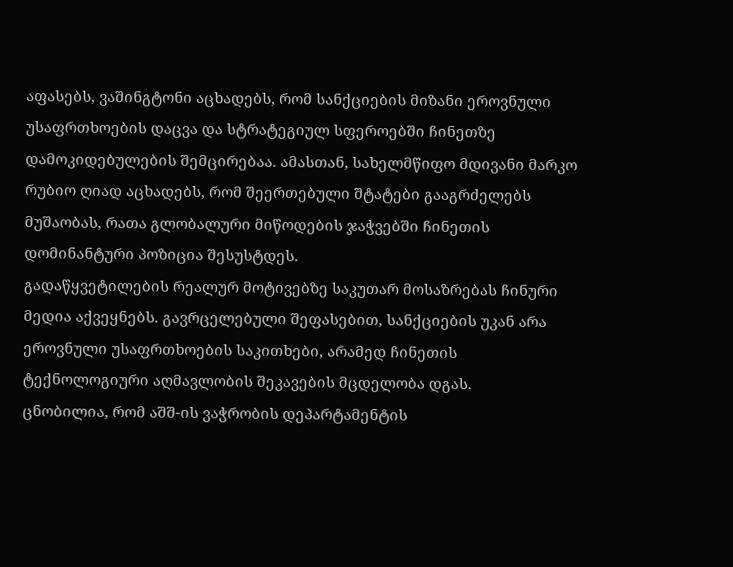აფასებს, ვაშინგტონი აცხადებს, რომ სანქციების მიზანი ეროვნული უსაფრთხოების დაცვა და სტრატეგიულ სფეროებში ჩინეთზე დამოკიდებულების შემცირებაა. ამასთან, სახელმწიფო მდივანი მარკო რუბიო ღიად აცხადებს, რომ შეერთებული შტატები გააგრძელებს მუშაობას, რათა გლობალური მიწოდების ჯაჭვებში ჩინეთის დომინანტური პოზიცია შესუსტდეს.
გადაწყვეტილების რეალურ მოტივებზე საკუთარ მოსაზრებას ჩინური მედია აქვეყნებს. გავრცელებული შეფასებით, სანქციების უკან არა ეროვნული უსაფრთხოების საკითხები, არამედ ჩინეთის ტექნოლოგიური აღმავლობის შეკავების მცდელობა დგას.
ცნობილია, რომ აშშ-ის ვაჭრობის დეპარტამენტის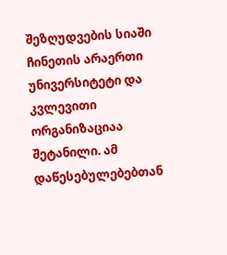შეზღუდვების სიაში ჩინეთის არაერთი უნივერსიტეტი და კვლევითი ორგანიზაციაა შეტანილი. ამ დაწესებულებებთან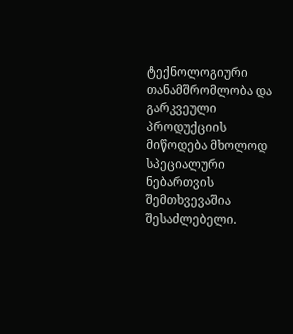ტექნოლოგიური თანამშრომლობა და გარკვეული პროდუქციის მიწოდება მხოლოდ სპეციალური ნებართვის შემთხვევაშია შესაძლებელი.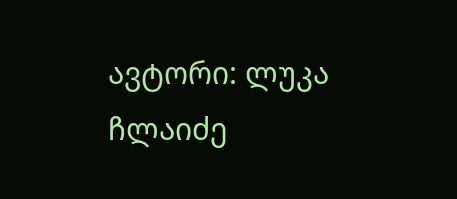ავტორი: ლუკა ჩლაიძე